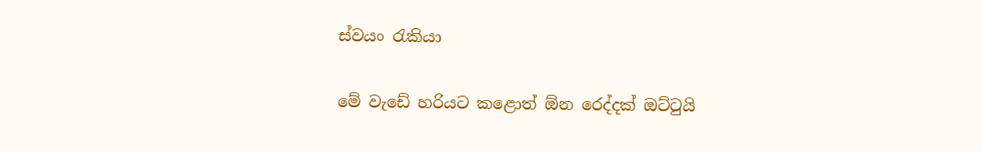ස්වයං රැකියා

මේ වැඩේ හරියට කළොත් ඕන රෙද්දක් ඔට්ටුයි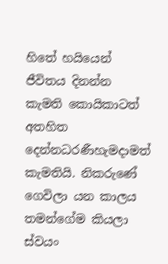හිතේ හයියෙන් ජීවිතය දිනන්න කැමති කොයිකාටත් අතහිත දෙන්නධරණීහැමදාමත් කැමතියි. නිකරුණේ ගෙවිලා යන කාලය තමන්ගේම කියලා ස්වයං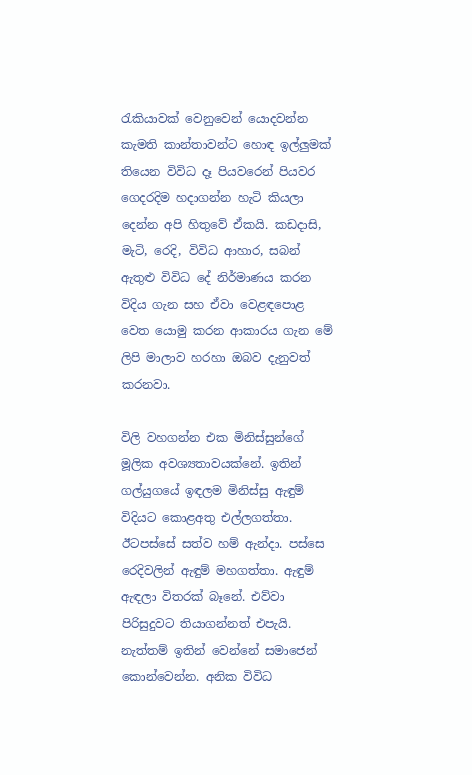රැකියාවක් වෙනුවෙන් යොදවන්න කැමති කාන්තාවන්ට හොඳ ඉල්ලුමක් තියෙන විවිධ දෑ පියවරෙන් පියවර ගෙදරදිම හදාගන්න හැටි කියලා දෙන්න අපි හිතුවේ ඒකයි. කඩදාසි, මැටි, රෙදි, විවිධ ආහාර, සබන් ඇතුළු විවිධ දේ නිර්මාණය කරන විදිය ගැන සහ ඒවා වෙළඳපොළ වෙත යොමු කරන ආකාරය ගැන මේ ලිපි මාලාව හරහා ඔබව දැනුවත් කරනවා.

විලි වහගන්න එක මිනිස්සුන්ගේ මූලික අවශ්‍යතාවයක්නේ. ඉතින් ගල්යුගයේ ඉඳලම මිනිස්සු ඇඳුම් විදියට කොළඅතු එල්ලගත්තා. ඊටපස්සේ සත්ව හම් ඇන්දා. පස්සෙ රෙදිවලින් ඇඳුම් මහගත්තා. ඇඳුම් ඇඳලා විතරක් බෑනේ. එව්වා පිරිසුදුවට තියාගන්නත් එපැයි. නැත්තම් ඉතින් වෙන්නේ සමාජෙන් කොන්වෙන්න. අනික විවිධ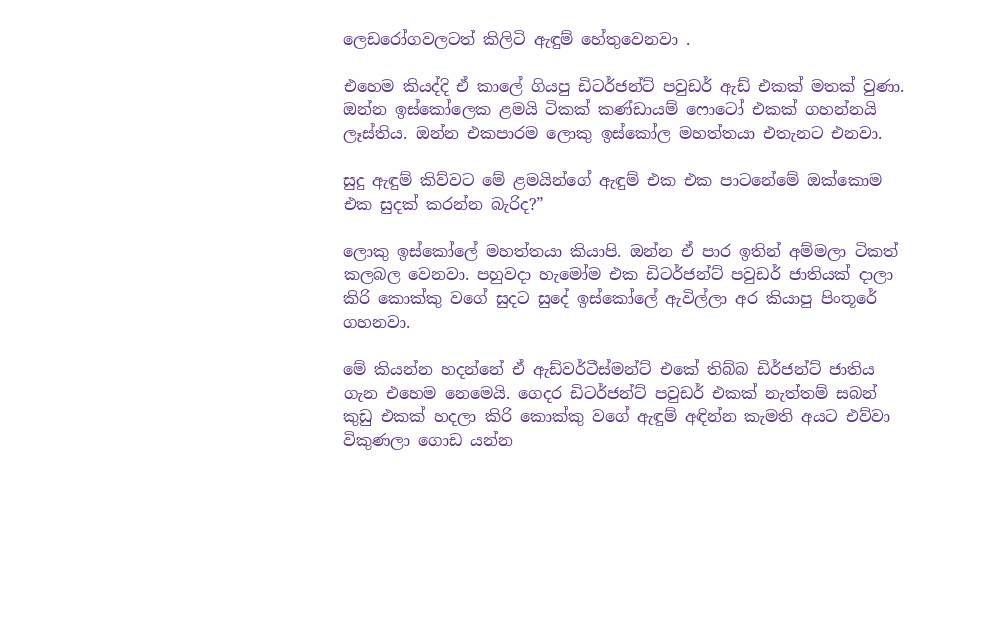ලෙඩරෝගවලටත් කිලිටි ඇඳුම් හේතුවෙනවා .

එහෙම කියද්දි ඒ කාලේ ගියපු ඩිටර්ජන්ට් පවුඩර් ඇඩ් එකක් මතක් වුණා. ඔන්න ඉස්කෝලෙක ළමයි ටිකක් කණ්ඩායම් ෆොටෝ එකක් ගහන්නයි ලෑස්තිය. ඔන්න එකපාරම ලොකු ඉස්කෝල මහත්තයා එතැනට එනවා.

සුදු ඇඳුම් කිව්වට මේ ළමයින්ගේ ඇඳුම් එක එක පාටනේමේ ඔක්කොම එක සුදක් කරන්න බැරිද?”

ලොකු ඉස්කෝලේ මහත්තයා කියාපි. ඔන්න ඒ පාර ඉතින් අම්මලා ටිකත් කලබල වෙනවා. පහුවදා හැමෝම එක ඩිටර්ජන්ට් පවුඩර් ජාතියක් දාලා කිරි කොක්කු වගේ සුදට සුදේ ඉස්කෝලේ ඇවිල්ලා අර කියාපු පිංතූරේ ගහනවා.

මේ කියන්න හදන්නේ ඒ ඇඩ්වර්ටීස්මන්ට් එකේ තිබ්බ ඩිර්ජන්ට් ජාතිය ගැන එහෙම නෙමෙයි. ගෙදර ඩිටර්ජන්ට් පවුඩර් එකක් නැත්තම් සබන් කුඩු එකක් හදලා කිරි කොක්කු වගේ ඇඳුම් අඳින්න කැමති අයට එව්වා විකුණලා ගොඩ යන්න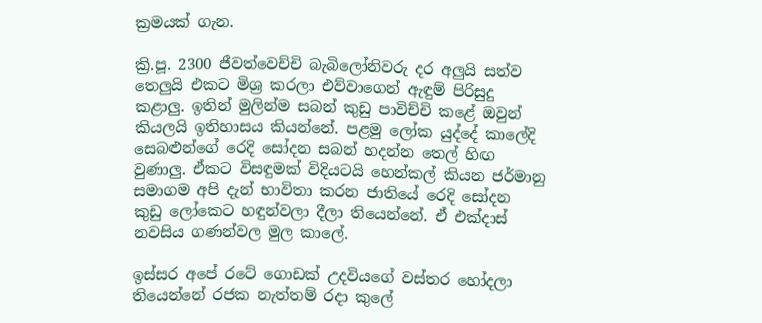ක්‍රමයක් ගැන.

ක්‍රි.පූ. 2300 ජීවත්වෙච්චි බැබිලෝනිවරු දර අලුයි සත්ව තෙලුයි එකට මිශ්‍ර කරලා එව්වාගෙන් ඇඳුම් පිරිසුදු කළාලු. ඉතින් මුලින්ම සබන් කුඩු පාවිච්චි කළේ ඔවුන් කියලයි ඉතිහාසය කියන්නේ. පළමු ලෝක යුද්දේ කාලේදි සෙබළුන්ගේ රෙදි සෝදන සබන් හදන්න තෙල් හිඟ වුණාලු. ඒකට විසඳුමක් විදියටයි හෙන්කල් කියන ජර්මානු සමාගම අපි දැන් භාවිතා කරන ජාතියේ රෙදි සෝදන කුඩු ලෝකෙට හඳුන්වලා දීලා තියෙන්නේ. ඒ එක්දාස් නවසිය ගණන්වල මුල කාලේ.

ඉස්සර අපේ රටේ ගොඩක් උදවියගේ වස්තර හෝදලා තියෙන්නේ රජක නැත්තම් රදා කුලේ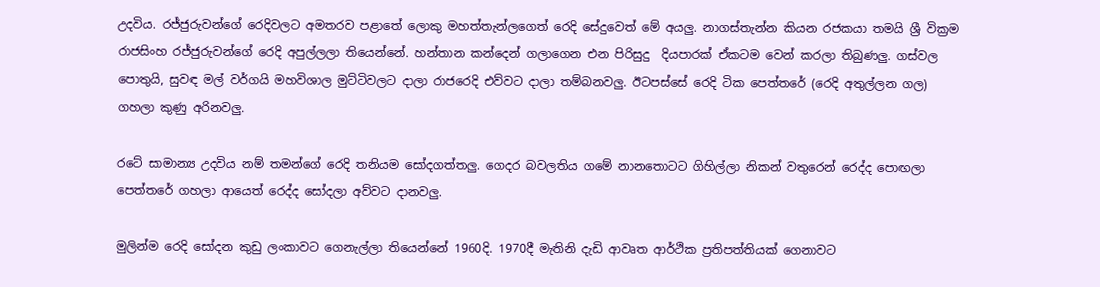උදවිය. රජ්ජුරුවන්ගේ රෙදිවලට අමතරව පළාතේ ලොකු මහත්තැන්ලගෙත් රෙදි සේදුවෙත් මේ අයලු. නාගස්තැන්න කියන රජකයා තමයි ශ්‍රී වික්‍රම රාජසිංහ රජ්ජුරුවන්ගේ රෙදි අපුල්ලලා තියෙන්නේ. හන්තාන කන්දෙන් ගලාගෙන එන පිරිසුදු  දියපාරක් ඒකටම වෙන් කරලා තිබුණලු. ගස්වල පොතුයි, සුවඳ මල් වර්ගයි මහවිශාල මුට්ටිවලට දාලා රාජරෙදි එව්වට දාලා තම්බනවලු. ඊටපස්සේ රෙදි ටික පෙත්තරේ (රෙදි අතුල්ලන ගල) ගහලා කුණු අරිනවලු.

රටේ සාමාන්‍ය උදවිය නම් තමන්ගේ රෙදි තනියම සෝදගත්තලු. ගෙදර බවලතිය ගමේ නානතොටට ගිහිල්ලා නිකන් වතුරෙන් රෙද්ද පොඟලා පෙත්තරේ ගහලා ආයෙත් රෙද්ද සෝදලා අව්වට දානවලු.

මුලින්ම රෙදි සෝදන කුඩු ලංකාවට ගෙනැල්ලා තියෙන්නේ 1960දි. 1970දී මැතිනි දැඩි ආවෘත ආර්ථික ප්‍රතිපත්තියක් ගෙනාවට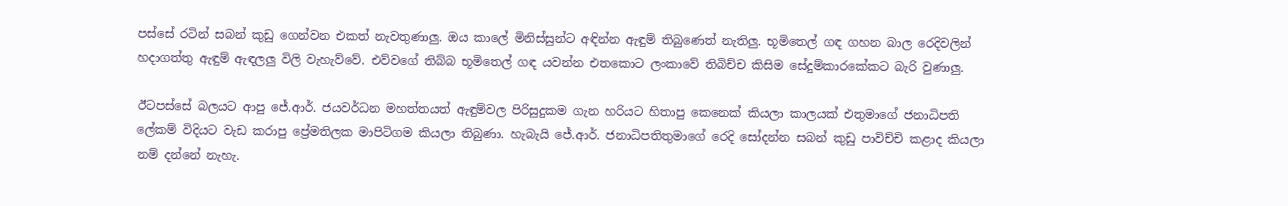පස්සේ රටින් සබන් කුඩු ගෙන්වන එකත් නැවතුණාලු. ඔය කාලේ මිනිස්සුන්ට අඳින්න ඇඳුම් තිබුණෙත් නැතිලු. භූමිතෙල් ගඳ ගහන බාල රෙදිවලින් හදාගත්තු ඇඳුම් ඇඳලලු විලි වැහැව්වේ. එව්වගේ තිබ්බ භූමිතෙල් ගඳ යවන්න එතකොට ලංකාවේ තිබිච්ච කිසිම සේදුම්කාරකේකට බැරි වුණාලු.

ඊටපස්සේ බලයට ආපු ජේ.ආර්. ජයවර්ධන මහත්තයත් ඇඳුම්වල පිරිසුදුකම ගැන හරියට හිතාපු කෙනෙක් කියලා කාලයක් එතුමාගේ ජනාධිපති ලේකම් විදියට වැඩ කරාපු ප්‍රේමතිලක මාපිටිගම කියලා තිබුණා. හැබැයි ජේ.ආර්. ජනාධිපතිතුමාගේ රෙදි සෝදන්න සබන් කුඩු පාවිච්චි කළාද කියලා නම් දන්නේ නැහැ.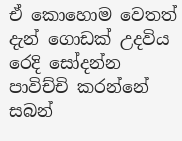ඒ කොහොම වෙතත් දැන් ගොඩක් උදවිය රෙදි සෝදන්න පාවිච්චි කරන්නේ සබන්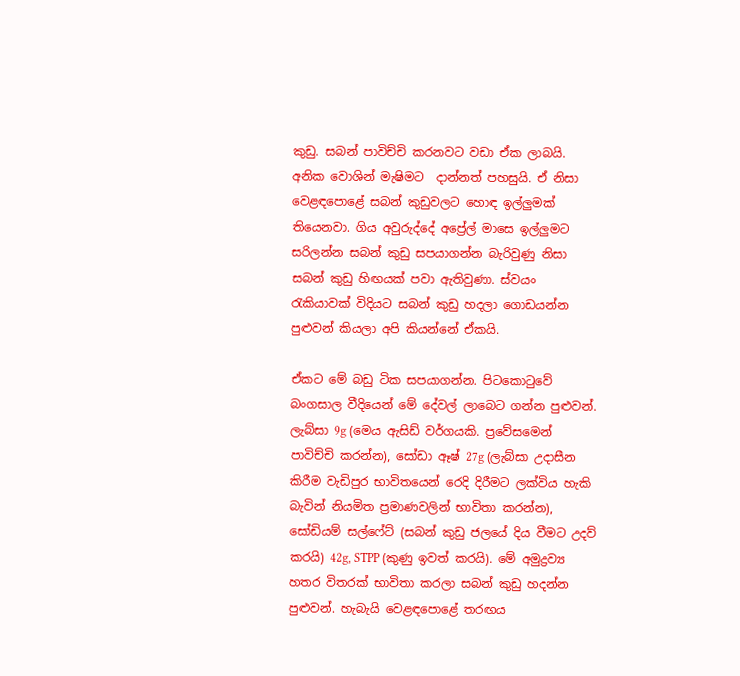කුඩු. සබන් පාවිච්චි කරනවට වඩා ඒක ලාබයි. අනික වොශින් මැෂිමට  දාන්නත් පහසුයි. ඒ නිසා වෙළඳපොළේ සබන් කුඩුවලට හොඳ ඉල්ලුමක් තියෙනවා. ගිය අවුරුද්දේ අප්‍රේල් මාසෙ ඉල්ලුමට සරිලන්න සබන් කුඩු සපයාගන්න බැරිවුණු නිසා සබන් කුඩු හිඟයක් පවා ඇතිවුණා. ස්වයං රැකියාවක් විදියට සබන් කුඩු හදලා ගොඩයන්න පුළුවන් කියලා අපි කියන්නේ ඒකයි.

ඒකට මේ බඩු ටික සපයාගන්න. පිටකොටුවේ බංගසාල වීදියෙන් මේ දේවල් ලාබෙට ගන්න පුළුවන්. ලැබ්සා 9g (මෙය ඇසිඩ් වර්ගයකි. ප්‍රවේසමෙන් පාවිච්චි කරන්න), සෝඩා ඈෂ් 27g (ලැබ්සා උදාසීන කිරීම වැඩිපුර භාවිතයෙන් රෙදි දිරීමට ලක්විය හැකි බැවින් නියමිත ප්‍රමාණවලින් භාවිතා කරන්න), සෝඩියම් සල්ෆේට් (සබන් කුඩු ජලයේ දිය වීමට උදව් කරයි) 42g, STPP (කුණු ඉවත් කරයි). මේ අමුද්‍රව්‍ය හතර විතරක් භාවිතා කරලා සබන් කුඩු හදන්න පුළුවන්. හැබැයි වෙළඳපොළේ තරඟය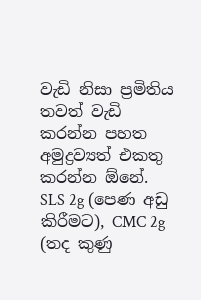වැඩි නිසා ප්‍රමිතිය තවත් වැඩි කරන්න පහත අමුද්‍රව්‍යත් එකතු කරන්න ඕනේ. SLS 2g (පෙණ අඩු කිරීමට), CMC 2g (තද කුණු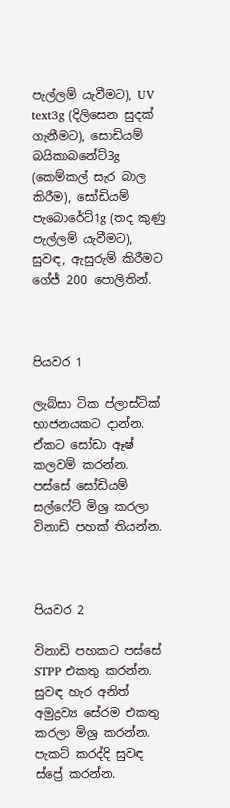පැල්ලම් යැවීමට), UV text3g (දිලිසෙන සුදක් ගැනීමට), සොඩියම් බයිකාබනේට්3g (කෙම්කල් සැර බාල කිරීම), සෝඩියම් පැබොරේට්1g (තද කුණු පැල්ලම් යැවීමට), සුවඳ, ඇසුරුම් කිරීමට ගේජ් 200 පොලිතින්.



පියවර 1

ලැබ්සා ටික ප්ලාස්ටික් භාජනයකට දාන්න. ඒකට සෝඩා ඈෂ් කලවම් කරන්න. පස්සේ සෝඩියම් සල්ෆේට් මිශ්‍ර කරලා විනාඩි පහක් තියන්න.



පියවර 2

විනාඩි පහකට පස්සේ STPP එකතු කරන්න. සුවඳ හැර අනිත් අමුද්‍රව්‍ය සේරම එකතු කරලා මිශ්‍ර කරන්න. පැකට් කරද්දි සුවඳ ස්ප්‍රේ කරන්න.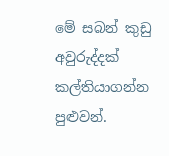මේ සබන් කුඩු අවුරුද්දක් කල්තියාගන්න පුළුවන්.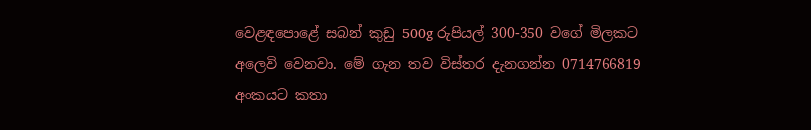වෙළඳපොළේ සබන් කුඩු 500g රුපියල් 300-350 වගේ මිලකට අලෙවි වෙනවා. මේ ගැන තව විස්තර දැනගන්න 0714766819 අංකයට කතා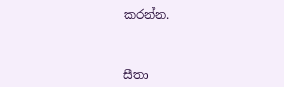කරන්න.



සීතා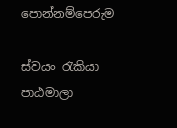පොන්නම්පෙරුම

ස්වයං රැකියා පාඨමාලා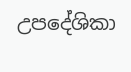උපදේශිකා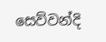සෙව්වන්දි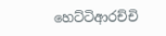හෙට්ටිආරච්චි